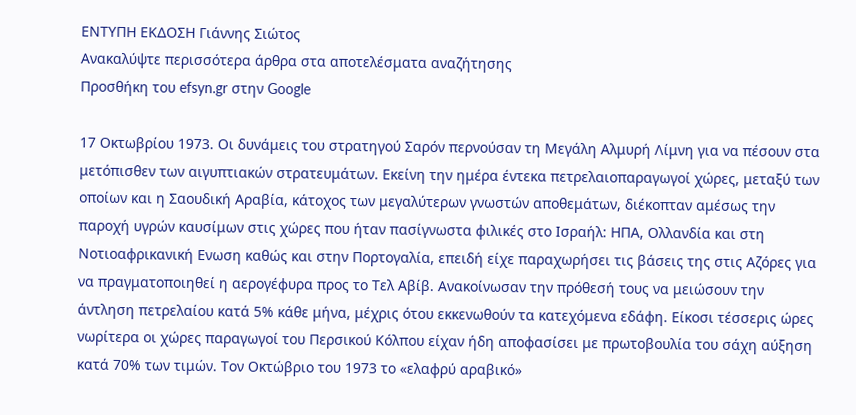ΕΝΤΥΠΗ ΕΚΔΟΣΗ Γιάννης Σιώτος
Ανακαλύψτε περισσότερα άρθρα στα αποτελέσματα αναζήτησης
Προσθήκη του efsyn.gr στην Google

17 Οκτωβρίου 1973. Οι δυνάμεις του στρατηγού Σαρόν περνούσαν τη Μεγάλη Αλμυρή Λίμνη για να πέσουν στα μετόπισθεν των αιγυπτιακών στρατευμάτων. Εκείνη την ημέρα έντεκα πετρελαιοπαραγωγοί χώρες, μεταξύ των οποίων και η Σαουδική Αραβία, κάτοχος των μεγαλύτερων γνωστών αποθεμάτων, διέκοπταν αμέσως την παροχή υγρών καυσίμων στις χώρες που ήταν πασίγνωστα φιλικές στο Ισραήλ: ΗΠΑ, Ολλανδία και στη Νοτιοαφρικανική Ενωση καθώς και στην Πορτογαλία, επειδή είχε παραχωρήσει τις βάσεις της στις Αζόρες για να πραγματοποιηθεί η αερογέφυρα προς το Τελ Αβίβ. Ανακοίνωσαν την πρόθεσή τους να μειώσουν την άντληση πετρελαίου κατά 5% κάθε μήνα, μέχρις ότου εκκενωθούν τα κατεχόμενα εδάφη. Είκοσι τέσσερις ώρες νωρίτερα οι χώρες παραγωγοί του Περσικού Κόλπου είχαν ήδη αποφασίσει με πρωτοβουλία του σάχη αύξηση κατά 70% των τιμών. Τον Οκτώβριο του 1973 το «ελαφρύ αραβικό»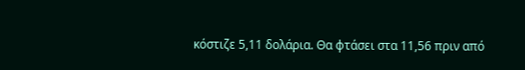κόστιζε 5,11 δολάρια. Θα φτάσει στα 11,56 πριν από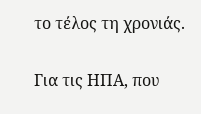το τέλος τη χρονιάς.

Για τις ΗΠΑ, που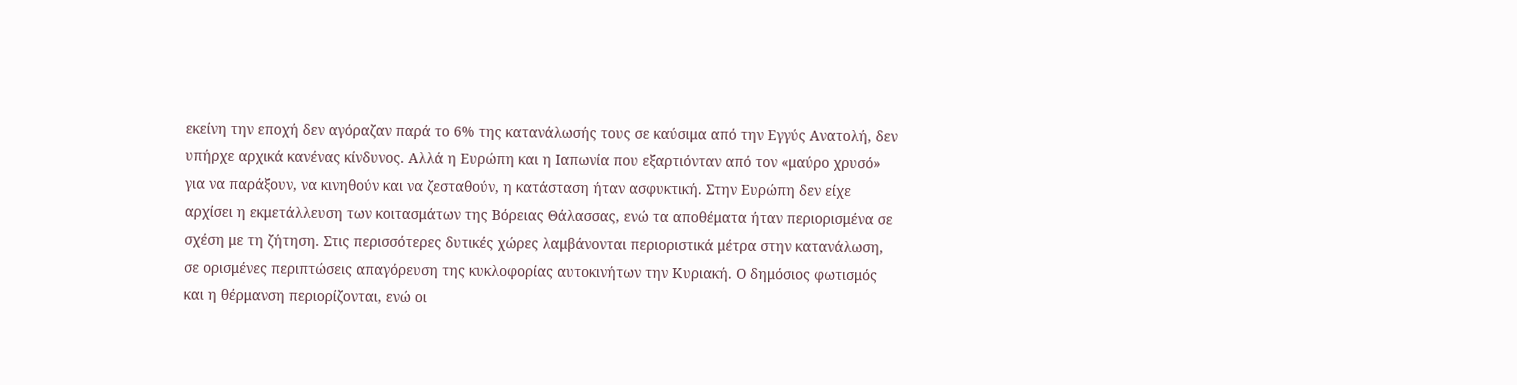εκείνη την εποχή δεν αγόραζαν παρά το 6% της κατανάλωσής τους σε καύσιμα από την Εγγύς Ανατολή, δεν υπήρχε αρχικά κανένας κίνδυνος. Αλλά η Ευρώπη και η Ιαπωνία που εξαρτιόνταν από τον «μαύρο χρυσό» για να παράξουν, να κινηθούν και να ζεσταθούν, η κατάσταση ήταν ασφυκτική. Στην Ευρώπη δεν είχε αρχίσει η εκμετάλλευση των κοιτασμάτων της Βόρειας Θάλασσας, ενώ τα αποθέματα ήταν περιορισμένα σε σχέση με τη ζήτηση. Στις περισσότερες δυτικές χώρες λαμβάνονται περιοριστικά μέτρα στην κατανάλωση, σε ορισμένες περιπτώσεις απαγόρευση της κυκλοφορίας αυτοκινήτων την Κυριακή. Ο δημόσιος φωτισμός και η θέρμανση περιορίζονται, ενώ οι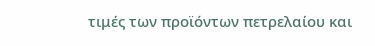τιμές των προϊόντων πετρελαίου και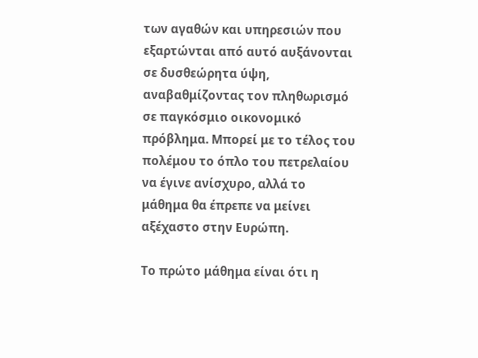των αγαθών και υπηρεσιών που εξαρτώνται από αυτό αυξάνονται σε δυσθεώρητα ύψη, αναβαθμίζοντας τον πληθωρισμό σε παγκόσμιο οικονομικό πρόβλημα. Μπορεί με το τέλος του πολέμου το όπλο του πετρελαίου να έγινε ανίσχυρο, αλλά το μάθημα θα έπρεπε να μείνει αξέχαστο στην Ευρώπη.

Το πρώτο μάθημα είναι ότι η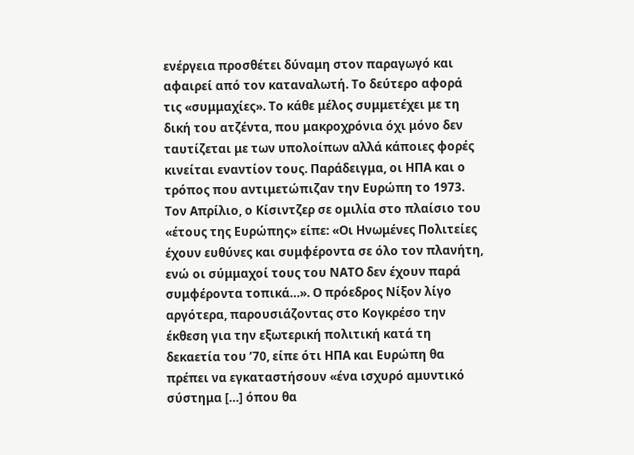ενέργεια προσθέτει δύναμη στον παραγωγό και αφαιρεί από τον καταναλωτή. Το δεύτερο αφορά τις «συμμαχίες». Το κάθε μέλος συμμετέχει με τη δική του ατζέντα, που μακροχρόνια όχι μόνο δεν ταυτίζεται με των υπολοίπων αλλά κάποιες φορές κινείται εναντίον τους. Παράδειγμα, οι ΗΠΑ και ο τρόπος που αντιμετώπιζαν την Ευρώπη το 1973. Τον Απρίλιο, ο Κίσιντζερ σε ομιλία στο πλαίσιο του «έτους της Ευρώπης» είπε: «Οι Ηνωμένες Πολιτείες έχουν ευθύνες και συμφέροντα σε όλο τον πλανήτη, ενώ οι σύμμαχοί τους του ΝΑΤΟ δεν έχουν παρά συμφέροντα τοπικά…». Ο πρόεδρος Νίξον λίγο αργότερα, παρουσιάζοντας στο Κογκρέσο την έκθεση για την εξωτερική πολιτική κατά τη δεκαετία του ’70, είπε ότι ΗΠΑ και Ευρώπη θα πρέπει να εγκαταστήσουν «ένα ισχυρό αμυντικό σύστημα […] όπου θα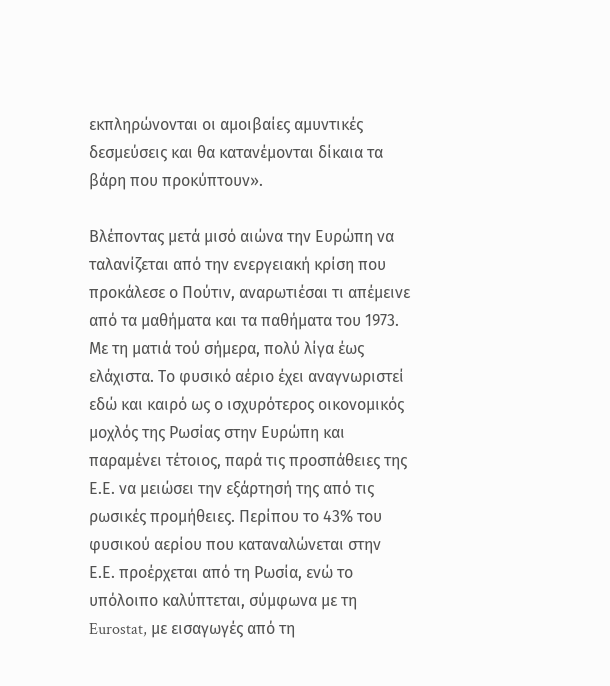εκπληρώνονται οι αμοιβαίες αμυντικές δεσμεύσεις και θα κατανέμονται δίκαια τα βάρη που προκύπτουν».

Βλέποντας μετά μισό αιώνα την Ευρώπη να ταλανίζεται από την ενεργειακή κρίση που προκάλεσε ο Πούτιν, αναρωτιέσαι τι απέμεινε από τα μαθήματα και τα παθήματα του 1973. Με τη ματιά τού σήμερα, πολύ λίγα έως ελάχιστα. Το φυσικό αέριο έχει αναγνωριστεί εδώ και καιρό ως ο ισχυρότερος οικονομικός μοχλός της Ρωσίας στην Ευρώπη και παραμένει τέτοιος, παρά τις προσπάθειες της Ε.Ε. να μειώσει την εξάρτησή της από τις ρωσικές προμήθειες. Περίπου το 43% του φυσικού αερίου που καταναλώνεται στην Ε.Ε. προέρχεται από τη Ρωσία, ενώ το υπόλοιπο καλύπτεται, σύμφωνα με τη Eurostat, με εισαγωγές από τη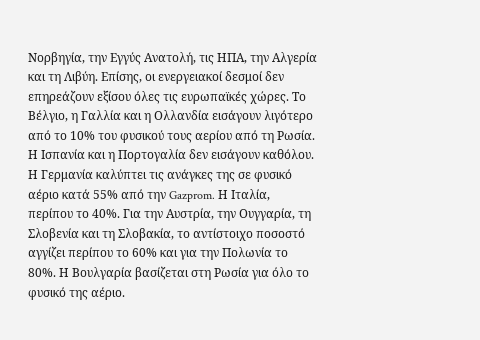Νορβηγία, την Εγγύς Ανατολή, τις ΗΠΑ, την Αλγερία και τη Λιβύη. Επίσης, οι ενεργειακοί δεσμοί δεν επηρεάζουν εξίσου όλες τις ευρωπαϊκές χώρες. Το Βέλγιο, η Γαλλία και η Ολλανδία εισάγουν λιγότερο από το 10% του φυσικού τους αερίου από τη Ρωσία. Η Ισπανία και η Πορτογαλία δεν εισάγουν καθόλου. Η Γερμανία καλύπτει τις ανάγκες της σε φυσικό αέριο κατά 55% από την Gazprom. Η Ιταλία, περίπου το 40%. Για την Αυστρία, την Ουγγαρία, τη Σλοβενία και τη Σλοβακία, το αντίστοιχο ποσοστό αγγίζει περίπου το 60% και για την Πολωνία το 80%. Η Βουλγαρία βασίζεται στη Ρωσία για όλο το φυσικό της αέριο.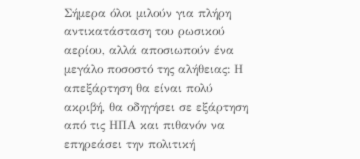Σήμερα όλοι μιλούν για πλήρη αντικατάσταση του ρωσικού αερίου, αλλά αποσιωπούν ένα μεγάλο ποσοστό της αλήθειας: Η απεξάρτηση θα είναι πολύ ακριβή, θα οδηγήσει σε εξάρτηση από τις ΗΠΑ και πιθανόν να επηρεάσει την πολιτική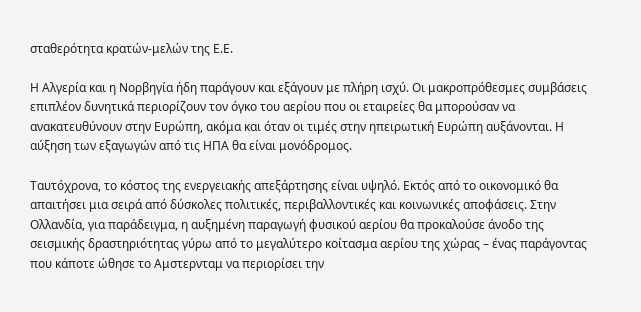σταθερότητα κρατών-μελών της Ε.Ε.

Η Αλγερία και η Νορβηγία ήδη παράγουν και εξάγουν με πλήρη ισχύ. Οι μακροπρόθεσμες συμβάσεις επιπλέον δυνητικά περιορίζουν τον όγκο του αερίου που οι εταιρείες θα μπορούσαν να ανακατευθύνουν στην Ευρώπη, ακόμα και όταν οι τιμές στην ηπειρωτική Ευρώπη αυξάνονται. Η αύξηση των εξαγωγών από τις ΗΠΑ θα είναι μονόδρομος.

Ταυτόχρονα, το κόστος της ενεργειακής απεξάρτησης είναι υψηλό. Εκτός από το οικονομικό θα απαιτήσει μια σειρά από δύσκολες πολιτικές, περιβαλλοντικές και κοινωνικές αποφάσεις. Στην Ολλανδία, για παράδειγμα, η αυξημένη παραγωγή φυσικού αερίου θα προκαλούσε άνοδο της σεισμικής δραστηριότητας γύρω από το μεγαλύτερο κοίτασμα αερίου της χώρας – ένας παράγοντας που κάποτε ώθησε το Αμστερνταμ να περιορίσει την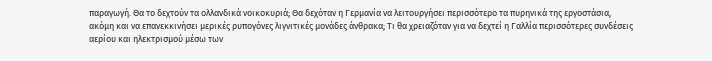παραγωγή. Θα το δεχτούν τα ολλανδικά νοικοκυριά; Θα δεχόταν η Γερμανία να λειτουργήσει περισσότερο τα πυρηνικά της εργοστάσια, ακόμη και να επανεκκινήσει μερικές ρυπογόνες λιγνιτικές μονάδες άνθρακα; Τι θα χρειαζόταν για να δεχτεί η Γαλλία περισσότερες συνδέσεις αερίου και ηλεκτρισμού μέσω των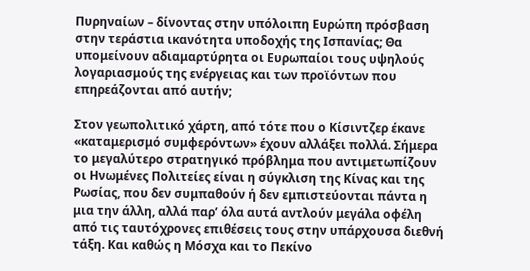Πυρηναίων – δίνοντας στην υπόλοιπη Ευρώπη πρόσβαση στην τεράστια ικανότητα υποδοχής της Ισπανίας; Θα υπομείνουν αδιαμαρτύρητα οι Ευρωπαίοι τους υψηλούς λογαριασμούς της ενέργειας και των προϊόντων που επηρεάζονται από αυτήν;

Στον γεωπολιτικό χάρτη, από τότε που ο Κίσιντζερ έκανε «καταμερισμό συμφερόντων» έχουν αλλάξει πολλά. Σήμερα το μεγαλύτερο στρατηγικό πρόβλημα που αντιμετωπίζουν οι Ηνωμένες Πολιτείες είναι η σύγκλιση της Κίνας και της Ρωσίας, που δεν συμπαθούν ή δεν εμπιστεύονται πάντα η μια την άλλη, αλλά παρ’ όλα αυτά αντλούν μεγάλα οφέλη από τις ταυτόχρονες επιθέσεις τους στην υπάρχουσα διεθνή τάξη. Και καθώς η Μόσχα και το Πεκίνο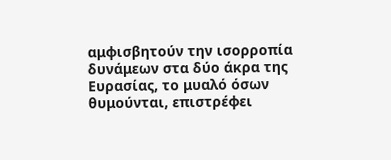αμφισβητούν την ισορροπία δυνάμεων στα δύο άκρα της Ευρασίας, το μυαλό όσων θυμούνται, επιστρέφει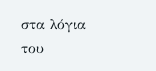στα λόγια του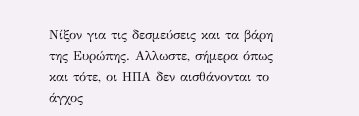Νίξον για τις δεσμεύσεις και τα βάρη της Ευρώπης. Αλλωστε, σήμερα όπως και τότε, οι ΗΠΑ δεν αισθάνονται το άγχος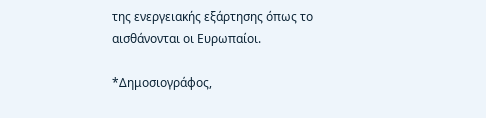της ενεργειακής εξάρτησης όπως το αισθάνονται οι Ευρωπαίοι.

*Δημοσιογράφος,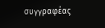συγγραφέας